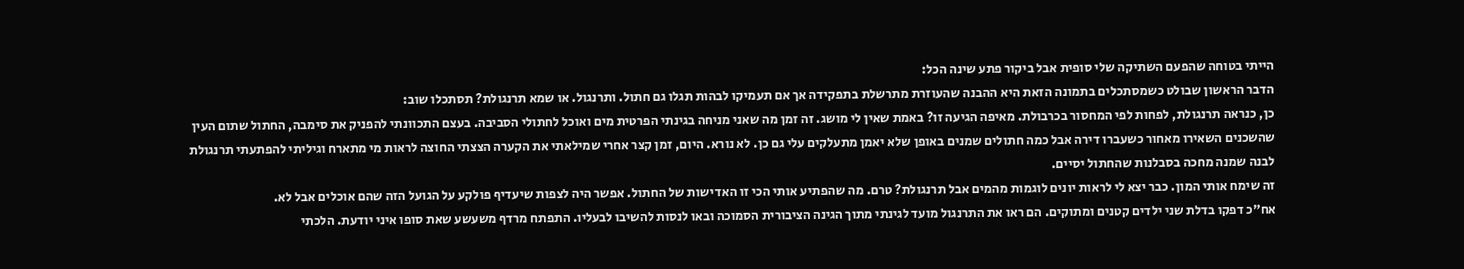הייתי בטוחה שהפעם השתיקה שלי סופית אבל ביקור פתע שינה הכל:
הדבר הראשון שבולט כשמסתכלים בתמונה הזאת היא ההבנה שהעוזרת מתרשלת בתפקידה אך אם תעמיקו לבהות תגלו גם חתול. ותרנגול. או שמא תרנגולת? תסתכלו שוב:
כן, כנראה תרנגולת, לפחות לפי המחסור בכרבולת. מאיפה הגיעה זו? באמת שאין לי מושג. זה זמן מה שאני מניחה בגינתי הפרטית מים ואוכל לחתולי הסביבה. בעצם התכוונתי להפניק את סימבה, החתול שתום העין שהשכנים השאירו מאחור כשעברו דירה אבל כמה חתולים שמנים באופן שלא יאמן מתעלקים עלי גם כן. לא נורא. היום, זמן קצר אחרי שמילאתי את הקערה הצצתי החוצה לראות מי מתארח וגיליתי להפתעתי תרנגולת לבנה שמנה מחכה בסבלנות שהחתול יסיים.
זה שימח אותי המון. כבר יצא לי לראות יונים לוגמות מהמים אבל תרנגולת? טרם. מה שהפתיע אותי הכי זו האדישות של החתול. אפשר היה לצפות שיעדיף פולקע על הגועל הזה שהם אוכלים אבל לא.
אח"כ דפקו בדלת שני ילדים קטנים ומתוקים. הם ראו את התרנגול מועד לגינתי מתוך הגינה הציבורית הסמוכה ובאו לנסות להשיבו לבעליו. התפתח מרדף משעשע שאת סופו איני יודעת. הלכתי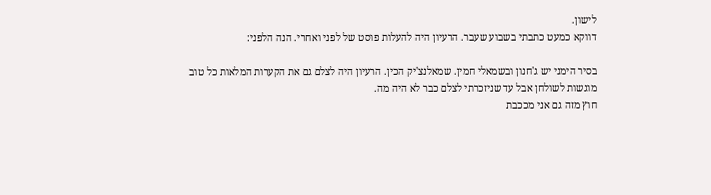לישון.
דווקא כמעט כתבתי בשבוע שעבר. הרעיון היה להעלות פוסט של לפני ואחרי. הנה הלפני:

בסיר הימני יש ג'חנון ובשמאלי חמין. שמאלנצ'יק הכין. הרעיון היה לצלם גם את הקערות המלאות כל טוב מוגשות לשולחן אבל עד שניזכרתי לצלם כבר לא היה מה.
חוץ מזה גם אני מככבת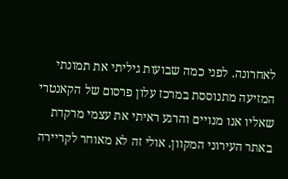לאחרונה. לפני כמה שבועות גיליתי את תמונתי המזיעה מתנוססת במרכז עלון פרסום של הקאנטרי שאליו אנו מנויים והרגע ראיתי את עצמי מרקדת באתר העירוני המקוון. אולי זה לא מאוחר לקריירה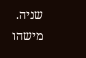שניה. מישהו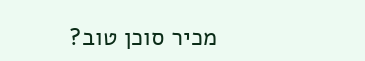מכיר סוכן טוב?